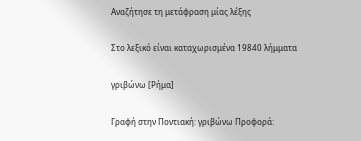Αναζήτησε τη μετάφραση μίας λέξης

Στο λεξικό είναι καταχωρισμένα 19840 λήμματα

γριβώνω [Ρήμα]

Γραφή στην Ποντιακή: γριβώνω Προφορά: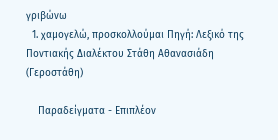γριβώνω
  1. χαμογελώ, προσκολλούμαι Πηγή: Λεξικό της Ποντιακής Διαλέκτου Στάθη Αθανασιάδη (Γεροστάθη)

    Παραδείγματα - Επιπλέον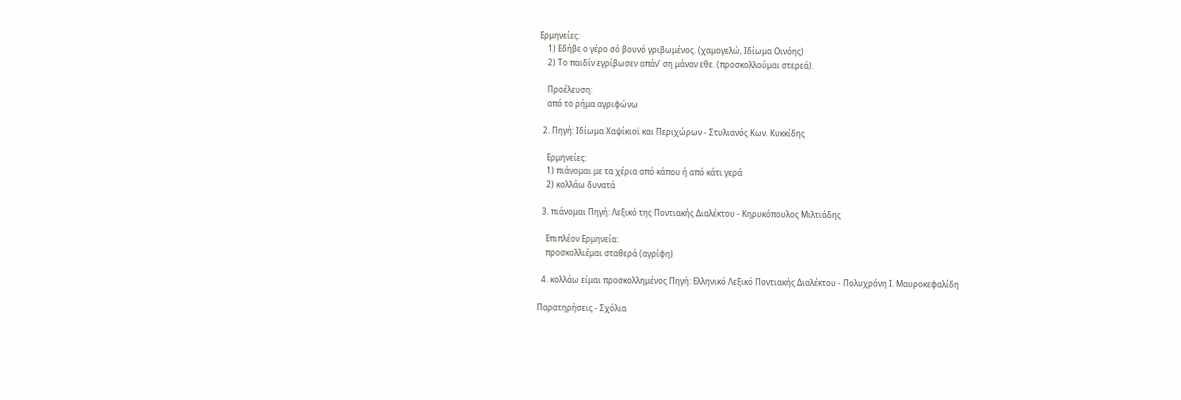Ερμηνείες:
    1) Εδήβε ο γέρο σό βουνό γριβωμένος. (χαμογελώ, Ιδίωμα Οινόης)
    2) Το παιδίν εγρίβωσεν απάν’ ση μάναν εθε. (προσκολλούμαι στερεά).

    Προέλευση:
    από το ρήμα αγριφώνω

  2. Πηγή: Ιδίωμα Χαψίκιοϊ και Περιχώρων - Στυλιανός Κων. Κυκκίδης

    Ερμηνείες:
    1) πιάνομαι με τα χέρια από κάπου ή από κάτι γερά
    2) κολλάω δυνατά

  3. πιάνομαι Πηγή: Λεξικό της Ποντιακής Διαλέκτου - Κηρυκόπουλος Μιλτιάδης

    Επιπλέον Ερμηνεία:
    προσκολλιέμαι σταθερά (αγρίφη)

  4. κολλάω είμαι προσκολλημένος Πηγή: Ελληνικό Λεξικό Ποντιακής Διαλέκτου - Πολυχρόνη Ι. Μαυροκεφαλίδη

Παρατηρήσεις - Σχόλια